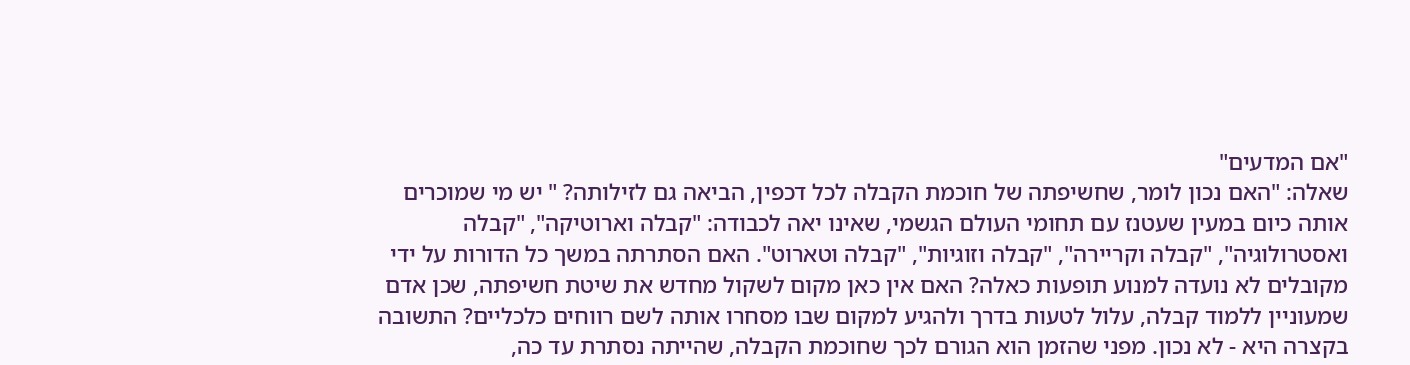"אם המדעים"
שאלה: "האם נכון לומר, שחשיפתה של חוכמת הקבלה לכל דכפין, הביאה גם לזילותה? " יש מי שמוכרים אותה כיום במעין שעטנז עם תחומי העולם הגשמי, שאינו יאה לכבודה: "קבלה וארוטיקה", "קבלה ואסטרולוגיה", "קבלה וקריירה", "קבלה וזוגיות", "קבלה וטארוט". האם הסתרתה במשך כל הדורות על ידי מקובלים לא נועדה למנוע תופעות כאלה? האם אין כאן מקום לשקול מחדש את שיטת חשיפתה, שכן אדם שמעוניין ללמוד קבלה, עלול לטעות בדרך ולהגיע למקום שבו מסחרו אותה לשם רווחים כלכליים? התשובה בקצרה היא - לא נכון. מפני שהזמן הוא הגורם לכך שחוכמת הקבלה, שהייתה נסתרת עד כה,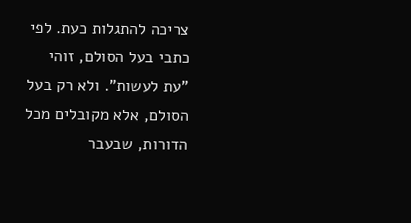צריכה להתגלות כעת. לפי כתבי בעל הסולם, זוהי "עת לעשות". ולא רק בעל הסולם, אלא מקובלים מכל הדורות, שבעבר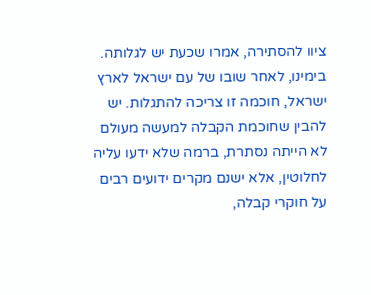ציוו להסתירה, אמרו שכעת יש לגלותה. בימינו, לאחר שובו של עם ישראל לארץ ישראל, חוכמה זו צריכה להתגלות. יש להבין שחוכמת הקבלה למעשה מעולם לא הייתה נסתרת, ברמה שלא ידעו עליה לחלוטין, אלא ישנם מקרים ידועים רבים על חוקרי קבלה,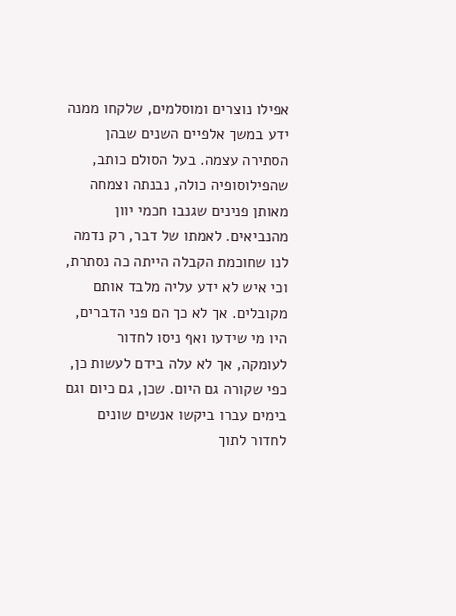אפילו נוצרים ומוסלמים, שלקחו ממנה ידע במשך אלפיים השנים שבהן הסתירה עצמה. בעל הסולם כותב, שהפילוסופיה כולה, נבנתה וצמחה מאותן פנינים שגנבו חכמי יוון מהנביאים. לאמתו של דבר, רק נדמה לנו שחוכמת הקבלה הייתה כה נסתרת, וכי איש לא ידע עליה מלבד אותם מקובלים. אך לא כך הם פני הדברים, היו מי שידעו ואף ניסו לחדור לעומקה, אך לא עלה בידם לעשות כן, כפי שקורה גם היום. שכן, גם כיום וגם בימים עברו ביקשו אנשים שונים לחדור לתוך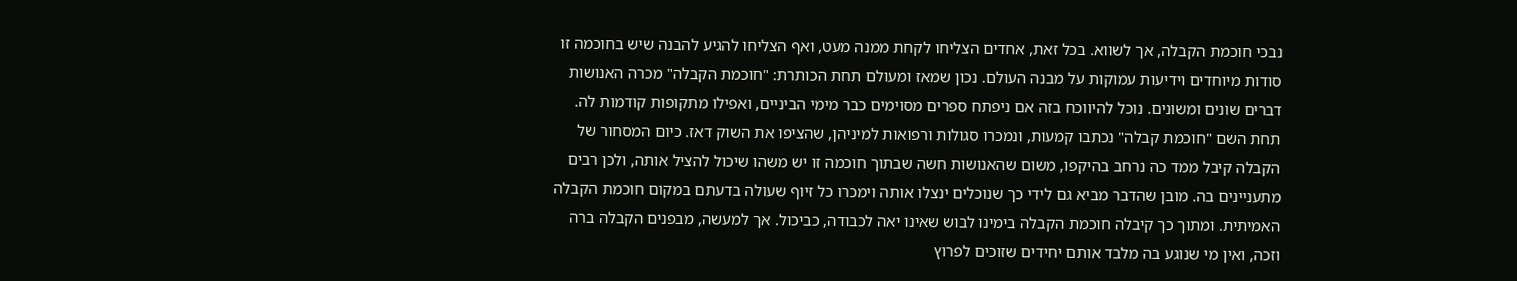נבכי חוכמת הקבלה, אך לשווא. בכל זאת, אחדים הצליחו לקחת ממנה מעט, ואף הצליחו להגיע להבנה שיש בחוכמה זו סודות מיוחדים וידיעות עמוקות על מבנה העולם. נכון שמאז ומעולם תחת הכותרת: "חוכמת הקבלה" מכרה האנושות דברים שונים ומשונים. נוכל להיווכח בזה אם ניפתח ספרים מסוימים כבר מימי הביניים, ואפילו מתקופות קודמות לה. תחת השם "חוכמת קבלה" נכתבו קמעות, ונמכרו סגולות ורפואות למיניהן, שהציפו את השוק דאז. כיום המסחור של הקבלה קיבל ממד כה נרחב בהיקפו, משום שהאנושות חשה שבתוך חוכמה זו יש משהו שיכול להציל אותה, ולכן רבים מתעניינים בה. מובן שהדבר מביא גם לידי כך שנוכלים ינצלו אותה וימכרו כל זיוף שעולה בדעתם במקום חוכמת הקבלה האמיתית. ומתוך כך קיבלה חוכמת הקבלה בימינו לבוש שאינו יאה לכבודה, כביכול. אך למעשה, מבפנים הקבלה ברה וזכה, ואין מי שנוגע בה מלבד אותם יחידים שזוכים לפרוץ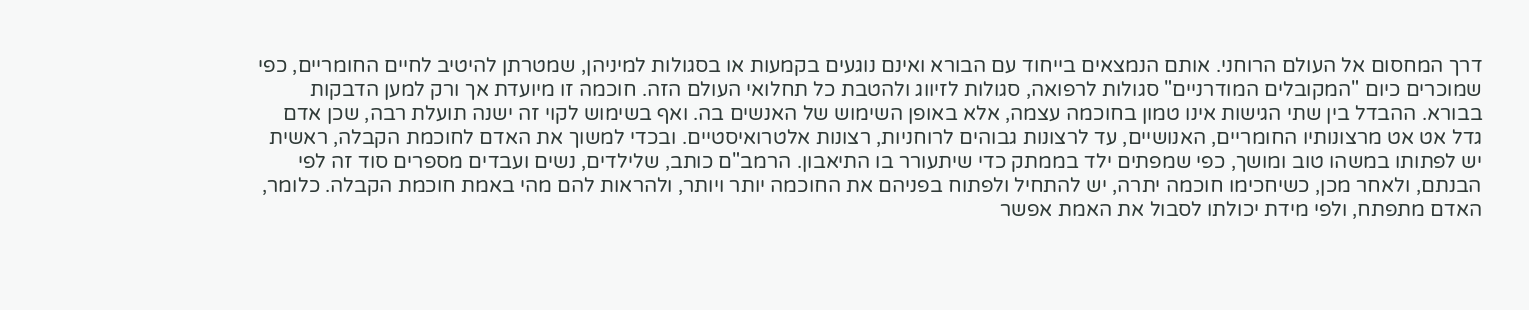דרך המחסום אל העולם הרוחני. אותם הנמצאים בייחוד עם הבורא ואינם נוגעים בקמעות או בסגולות למיניהן, שמטרתן להיטיב לחיים החומריים, כפי שמוכרים כיום "המקובלים המודרניים" סגולות לרפואה, סגולות לזיווג ולהטבת כל תחלואי העולם הזה. חוכמה זו מיועדת אך ורק למען הדבקות בבורא. ההבדל בין שתי הגישות אינו טמון בחוכמה עצמה, אלא באופן השימוש של האנשים בה. ואף בשימוש לקוי זה ישנה תועלת רבה, שכן אדם גדל אט אט מרצונותיו החומריים, האנושיים, עד לרצונות גבוהים לרוחניות, רצונות אלטרואיסטיים. ובכדי למשוך את האדם לחוכמת הקבלה, ראשית יש לפתותו במשהו טוב ומושך, כפי שמפתים ילד בממתק כדי שיתעורר בו התיאבון. הרמב"ם כותב, שלילדים, נשים ועבדים מספרים סוד זה לפי הבנתם, ולאחר מכן, כשיחכימו חוכמה יתרה, יש להתחיל ולפתוח בפניהם את החוכמה יותר ויותר, ולהראות להם מהי באמת חוכמת הקבלה. כלומר, האדם מתפתח, ולפי מידת יכולתו לסבול את האמת אפשר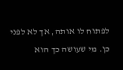לפתוח לו אותה, אך לא לפני כן. מי שעושה כך הוא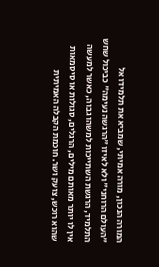המורה הנכון, מורה אמיתי, שמביא את תלמידו אל "העולם הרוחני" ולא לאיזו "הרגשה נעימה" כביכול שחש התלמיד, הרגשת השתייכות למשהו גבוה, כאשר למעשה אין לו יותר מאותם מילים, הרגלים, סגולות או סיסמאות שהוא רוכש, צועק ושר. חוכמת הקבלה האמיתית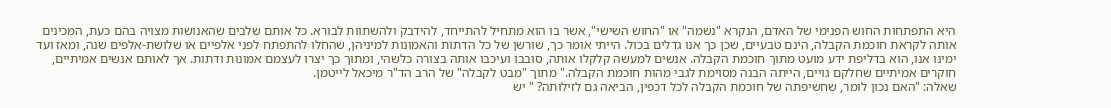היא התפתחות החוש הפנימי של האדם, הנקרא "נשמה" או "החוש השישי", אשר בו הוא מתחיל להתייחד, להידבק ולהשתוות לבורא. כל אותם שלבים שהאנושות מצויה בהם כעת, המכינים אותה לקראת חוכמת הקבלה, הינם טבעיים, שכן כך אנו גדלים בכול. הייתי אומר כך, שורשן של כל הדתות והאמונות למיניהן, שהחלו להתפתח לפני אלפיים או שלושת-אלפים שנה, ומאז ועד ימינו אנו, הוא בדליפת ידע מועט מתוך חוכמת הקבלה. אנשים למעשה קלקלו אותה, סובבו ועיכבו אותה בצורה כלשהי, ומתוך כך יצרו לעצמם אמונות ודתות. אך לאותם אנשים אמיתיים, חוקרים אמיתיים שחלקם גויים, הייתה הבנה מסוימת לגבי מהות חוכמת הקבלה." מתוך "מבט לקבלה" של הרב הד"ר מיכאל לייטמן.
שאלה: "האם נכון לומר, שחשיפתה של חוכמת הקבלה לכל דכפין, הביאה גם לזילותה? " יש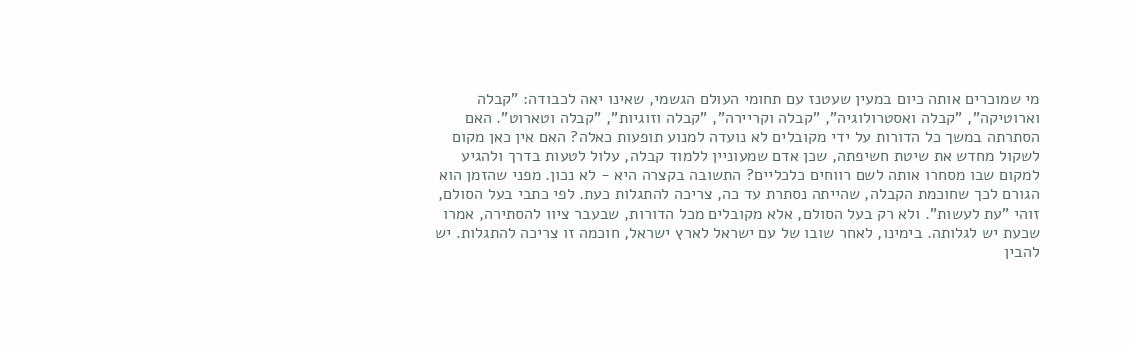מי שמוכרים אותה כיום במעין שעטנז עם תחומי העולם הגשמי, שאינו יאה לכבודה: "קבלה וארוטיקה", "קבלה ואסטרולוגיה", "קבלה וקריירה", "קבלה וזוגיות", "קבלה וטארוט". האם הסתרתה במשך כל הדורות על ידי מקובלים לא נועדה למנוע תופעות כאלה? האם אין כאן מקום לשקול מחדש את שיטת חשיפתה, שכן אדם שמעוניין ללמוד קבלה, עלול לטעות בדרך ולהגיע למקום שבו מסחרו אותה לשם רווחים כלכליים? התשובה בקצרה היא - לא נכון. מפני שהזמן הוא הגורם לכך שחוכמת הקבלה, שהייתה נסתרת עד כה, צריכה להתגלות כעת. לפי כתבי בעל הסולם, זוהי "עת לעשות". ולא רק בעל הסולם, אלא מקובלים מכל הדורות, שבעבר ציוו להסתירה, אמרו שכעת יש לגלותה. בימינו, לאחר שובו של עם ישראל לארץ ישראל, חוכמה זו צריכה להתגלות. יש להבין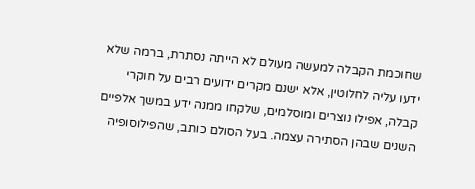שחוכמת הקבלה למעשה מעולם לא הייתה נסתרת, ברמה שלא ידעו עליה לחלוטין, אלא ישנם מקרים ידועים רבים על חוקרי קבלה, אפילו נוצרים ומוסלמים, שלקחו ממנה ידע במשך אלפיים השנים שבהן הסתירה עצמה. בעל הסולם כותב, שהפילוסופיה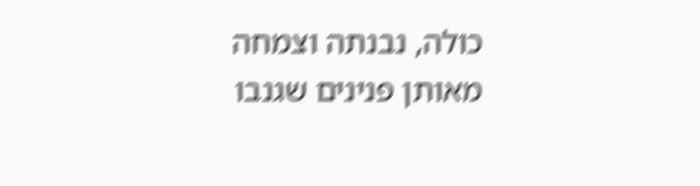כולה, נבנתה וצמחה מאותן פנינים שגנבו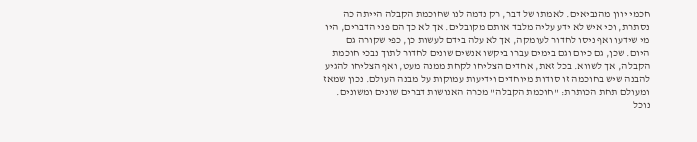חכמי יוון מהנביאים. לאמתו של דבר, רק נדמה לנו שחוכמת הקבלה הייתה כה נסתרת, וכי איש לא ידע עליה מלבד אותם מקובלים. אך לא כך הם פני הדברים, היו מי שידעו ואף ניסו לחדור לעומקה, אך לא עלה בידם לעשות כן, כפי שקורה גם היום. שכן, גם כיום וגם בימים עברו ביקשו אנשים שונים לחדור לתוך נבכי חוכמת הקבלה, אך לשווא. בכל זאת, אחדים הצליחו לקחת ממנה מעט, ואף הצליחו להגיע להבנה שיש בחוכמה זו סודות מיוחדים וידיעות עמוקות על מבנה העולם. נכון שמאז ומעולם תחת הכותרת: "חוכמת הקבלה" מכרה האנושות דברים שונים ומשונים. נוכל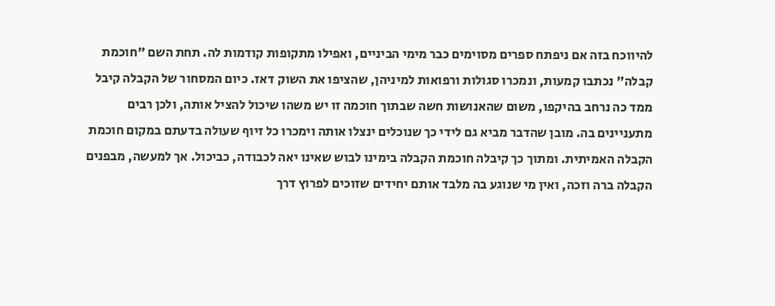להיווכח בזה אם ניפתח ספרים מסוימים כבר מימי הביניים, ואפילו מתקופות קודמות לה. תחת השם "חוכמת קבלה" נכתבו קמעות, ונמכרו סגולות ורפואות למיניהן, שהציפו את השוק דאז. כיום המסחור של הקבלה קיבל ממד כה נרחב בהיקפו, משום שהאנושות חשה שבתוך חוכמה זו יש משהו שיכול להציל אותה, ולכן רבים מתעניינים בה. מובן שהדבר מביא גם לידי כך שנוכלים ינצלו אותה וימכרו כל זיוף שעולה בדעתם במקום חוכמת הקבלה האמיתית. ומתוך כך קיבלה חוכמת הקבלה בימינו לבוש שאינו יאה לכבודה, כביכול. אך למעשה, מבפנים הקבלה ברה וזכה, ואין מי שנוגע בה מלבד אותם יחידים שזוכים לפרוץ דרך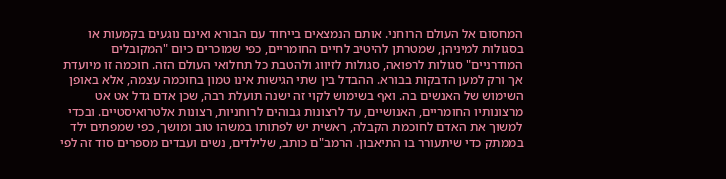המחסום אל העולם הרוחני. אותם הנמצאים בייחוד עם הבורא ואינם נוגעים בקמעות או בסגולות למיניהן, שמטרתן להיטיב לחיים החומריים, כפי שמוכרים כיום "המקובלים המודרניים" סגולות לרפואה, סגולות לזיווג ולהטבת כל תחלואי העולם הזה. חוכמה זו מיועדת אך ורק למען הדבקות בבורא. ההבדל בין שתי הגישות אינו טמון בחוכמה עצמה, אלא באופן השימוש של האנשים בה. ואף בשימוש לקוי זה ישנה תועלת רבה, שכן אדם גדל אט אט מרצונותיו החומריים, האנושיים, עד לרצונות גבוהים לרוחניות, רצונות אלטרואיסטיים. ובכדי למשוך את האדם לחוכמת הקבלה, ראשית יש לפתותו במשהו טוב ומושך, כפי שמפתים ילד בממתק כדי שיתעורר בו התיאבון. הרמב"ם כותב, שלילדים, נשים ועבדים מספרים סוד זה לפי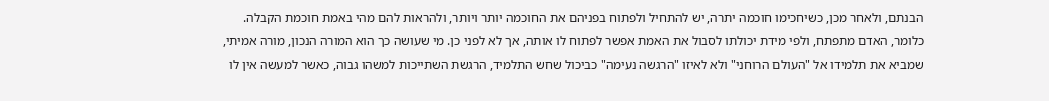הבנתם, ולאחר מכן, כשיחכימו חוכמה יתרה, יש להתחיל ולפתוח בפניהם את החוכמה יותר ויותר, ולהראות להם מהי באמת חוכמת הקבלה. כלומר, האדם מתפתח, ולפי מידת יכולתו לסבול את האמת אפשר לפתוח לו אותה, אך לא לפני כן. מי שעושה כך הוא המורה הנכון, מורה אמיתי, שמביא את תלמידו אל "העולם הרוחני" ולא לאיזו "הרגשה נעימה" כביכול שחש התלמיד, הרגשת השתייכות למשהו גבוה, כאשר למעשה אין לו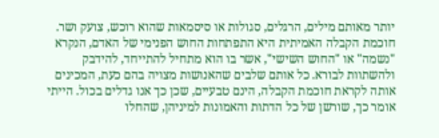יותר מאותם מילים, הרגלים, סגולות או סיסמאות שהוא רוכש, צועק ושר. חוכמת הקבלה האמיתית היא התפתחות החוש הפנימי של האדם, הנקרא "נשמה" או "החוש השישי", אשר בו הוא מתחיל להתייחד, להידבק ולהשתוות לבורא. כל אותם שלבים שהאנושות מצויה בהם כעת, המכינים אותה לקראת חוכמת הקבלה, הינם טבעיים, שכן כך אנו גדלים בכול. הייתי אומר כך, שורשן של כל הדתות והאמונות למיניהן, שהחלו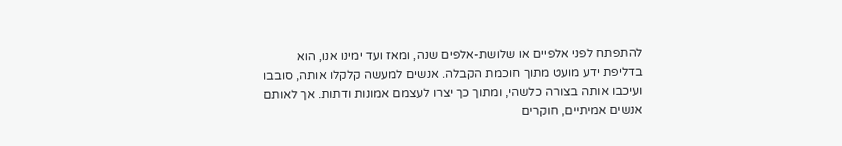להתפתח לפני אלפיים או שלושת-אלפים שנה, ומאז ועד ימינו אנו, הוא בדליפת ידע מועט מתוך חוכמת הקבלה. אנשים למעשה קלקלו אותה, סובבו ועיכבו אותה בצורה כלשהי, ומתוך כך יצרו לעצמם אמונות ודתות. אך לאותם אנשים אמיתיים, חוקרים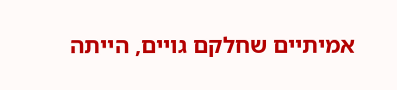אמיתיים שחלקם גויים, הייתה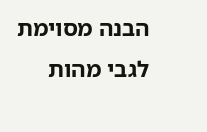הבנה מסוימת לגבי מהות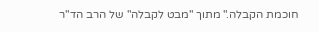חוכמת הקבלה." מתוך "מבט לקבלה" של הרב הד"ר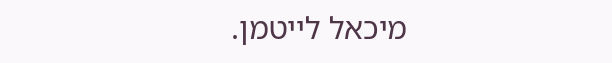מיכאל לייטמן.